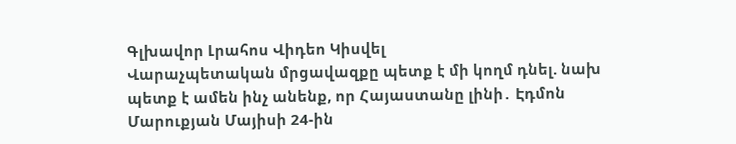Գլխավոր Լրահոս Վիդեո Կիսվել
Վարաչպետական մրցավազքը պետք է մի կողմ դնել. նախ պետք է ամեն ինչ անենք, որ Հայաստանը լինի․ Էդմոն Մարուքյան Մայիսի 24-ին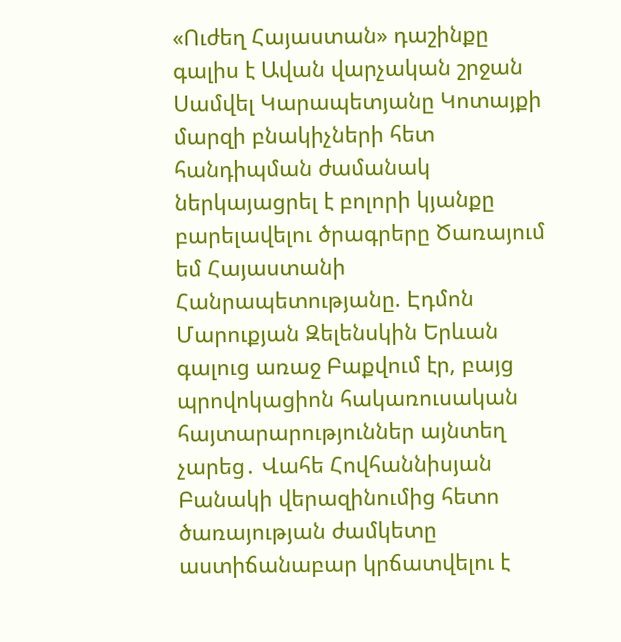«Ուժեղ Հայաստան» դաշինքը գալիս է Ավան վարչական շրջան Սամվել Կարապետյանը Կոտայքի մարզի բնակիչների հետ հանդիպման ժամանակ ներկայացրել է բոլորի կյանքը բարելավելու ծրագրերը Ծառայում եմ Հայաստանի Հանրապետությանը. Էդմոն Մարուքյան Զելենսկին Երևան գալուց առաջ Բաքվում էր, բայց պրովոկացիոն հակառուսական հայտարարություններ այնտեղ չարեց․ Վահե Հովհաննիսյան Բանակի վերազինումից հետո ծառայության ժամկետը աստիճանաբար կրճատվելու է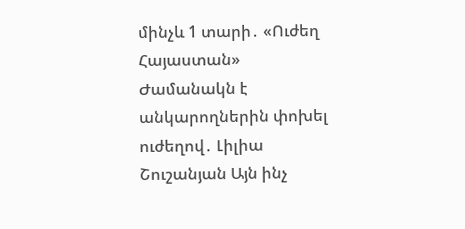մինչև 1 տարի․ «Ուժեղ Հայաստան» Ժամանակն է անկարողներին փոխել ուժեղով․ Լիլիա Շուշանյան Այն ինչ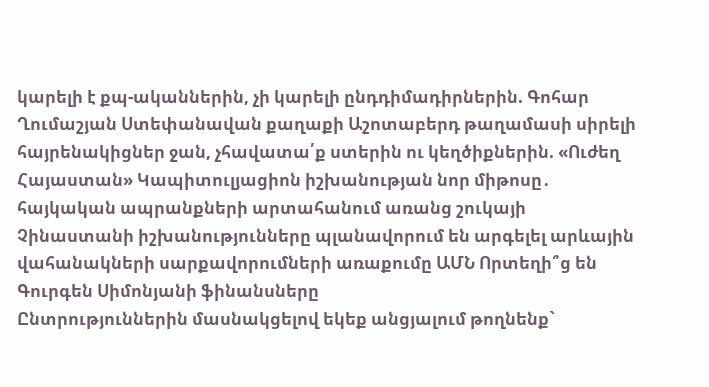կարելի է քպ-ականներին, չի կարելի ընդդիմադիրներին. Գոհար Ղումաշյան Ստեփանավան քաղաքի Աշոտաբերդ թաղամասի սիրելի հայրենակիցներ ջան, չհավատա՛ք ստերին ու կեղծիքներին. «Ուժեղ Հայաստան» Կապիտուլյացիոն իշխանության նոր միթոսը․ հայկական ապրանքների արտահանում առանց շուկայի Չինաստանի իշխանությունները պլանավորում են արգելել արևային վահանակների սարքավորումների առաքումը ԱՄՆ Որտեղի՞ց են Գուրգեն Սիմոնյանի ֆինանսները
Ընտրություններին մասնակցելով եկեք անցյալում թողնենք`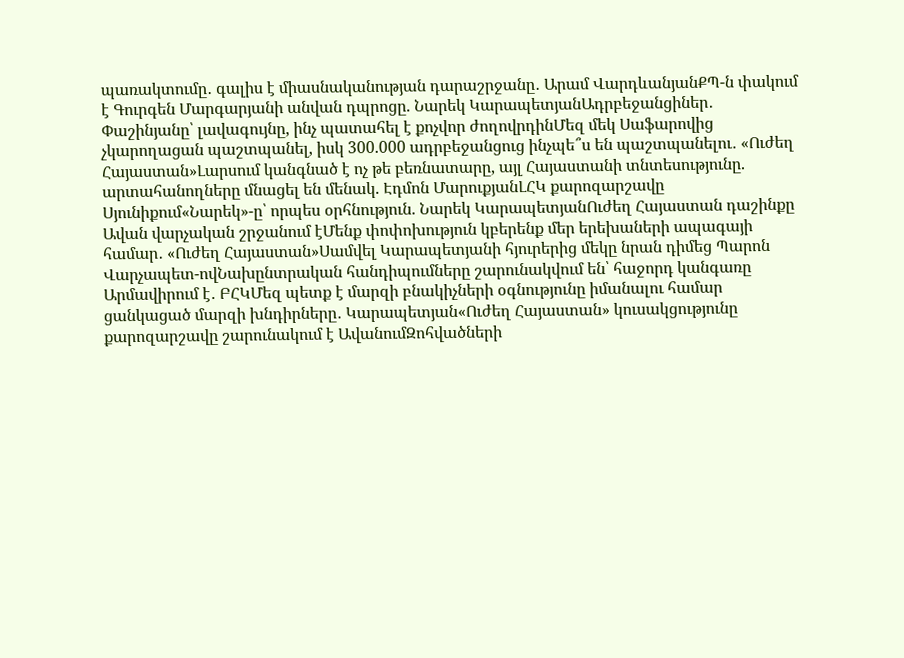պառակտումը․ գալիս է միասնականության դարաշրջանը․ Արամ ՎարդևանյանՔՊ-ն փակում է Գուրգեն Մարգարյանի անվան դպրոցը. Նարեկ ԿարապետյանԱդրբեջանցիներ․ Փաշինյանը՝ լավագույնը, ինչ պատահել է քոչվոր ժողովրդինՄեզ մեկ Սաֆարովից չկարողացան պաշտպանել, իսկ 300.000 ադրբեջանցուց ինչպե՞ս են պաշտպանելու․ «Ուժեղ Հայաստան»Լարսում կանգնած է ոչ թե բեռնատարը, այլ Հայաստանի տնտեսությունը. արտահանողները մնացել են մենակ. Էդմոն ՄարուքյանԼՀԿ քարոզարշավը Սյունիքում«Նարեկ»-ը՝ որպես օրհնություն. Նարեկ ԿարապետյանՈւժեղ Հայաստան դաշինքը Ավան վարչական շրջանում էՄենք փոփոխություն կբերենք մեր երեխաների ապագայի համար․ «Ուժեղ Հայաստան»Սամվել Կարապետյանի հյուրերից մեկը նրան դիմեց Պարոն Վարչապետ-ովՆախընտրական հանդիպումները շարունակվում են՝ հաջորդ կանգառը Արմավիրում է․ ԲՀԿՄեզ պետք է մարզի բնակիչների օգնությունը իմանալու համար ցանկացած մարզի խնդիրները․ Կարապետյան«Ուժեղ Հայաստան» կուսակցությունը քարոզարշավը շարունակում է ԱվանումԶոհվածների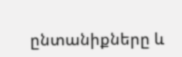ընտանիքները և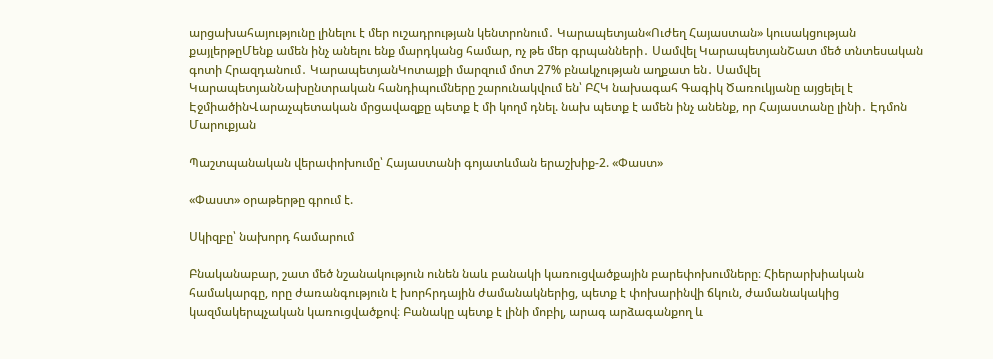արցախահայությունը լինելու է մեր ուշադրության կենտրոնում․ Կարապետյան«Ուժեղ Հայաստան» կուսակցության քայլերթըՄենք ամեն ինչ անելու ենք մարդկանց համար, ոչ թե մեր գրպանների․ Սամվել ԿարապետյանՇատ մեծ տնտեսական գոտի Հրազդանում․ ԿարապետյանԿոտայքի մարզում մոտ 27% բնակչության աղքատ են․ Սամվել ԿարապետյանՆախընտրական հանդիպումները շարունակվում են՝ ԲՀԿ նախագահ Գագիկ Ծառուկյանը այցելել է ԷջմիածինՎարաչպետական մրցավազքը պետք է մի կողմ դնել. նախ պետք է ամեն ինչ անենք, որ Հայաստանը լինի․ Էդմոն Մարուքյան

Պաշտպանական վերափոխումը՝ Հայաստանի գոյատևման երաշխիք-2. «Փաստ»

«Փաստ» օրաթերթը գրում է.

Սկիզբը՝ նախորդ համարում

Բնականաբար, շատ մեծ նշանակություն ունեն նաև բանակի կառուցվածքային բարեփոխումները։ Հիերարխիական համակարգը, որը ժառանգություն է խորհրդային ժամանակներից, պետք է փոխարինվի ճկուն, ժամանակակից կազմակերպչական կառուցվածքով։ Բանակը պետք է լինի մոբիլ, արագ արձագանքող և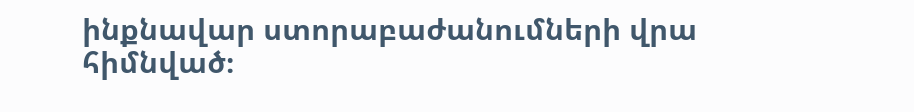ինքնավար ստորաբաժանումների վրա հիմնված։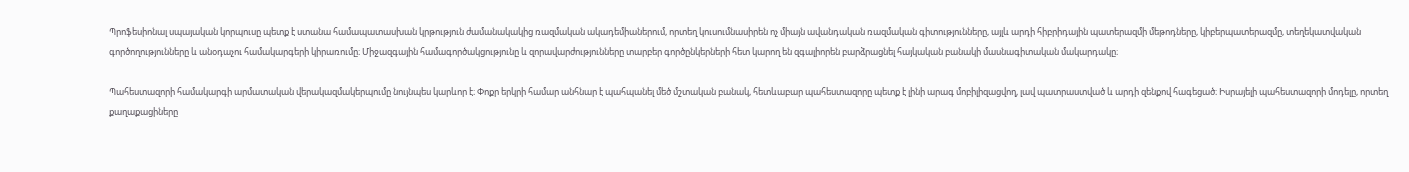Պրոֆեսիոնալ սպայական կորպուսը պետք է ստանա համապատասխան կրթություն ժամանակակից ռազմական ակադեմիաներում, որտեղ կուսումնասիրեն ոչ միայն ավանդական ռազմական գիտությունները, այլև արդի հիբրիդային պատերազմի մեթոդները, կիբերպատերազմը, տեղեկատվական գործողությունները և անօդաչու համակարգերի կիրառումը։ Միջազգային համագործակցությունը և զորավարժությունները տարբեր գործընկերների հետ կարող են զգալիորեն բարձրացնել հայկական բանակի մասնագիտական մակարդակը։

Պահեստազորի համակարգի արմատական վերակազմակերպումը նույնպես կարևոր է։ Փոքր երկրի համար անհնար է պահպանել մեծ մշտական բանակ, հետևաբար պահեստազորը պետք է լինի արագ մոբիլիզացվող, լավ պատրաստված և արդի զենքով հագեցած։ Իսրայելի պահեստազորի մոդելը, որտեղ քաղաքացիները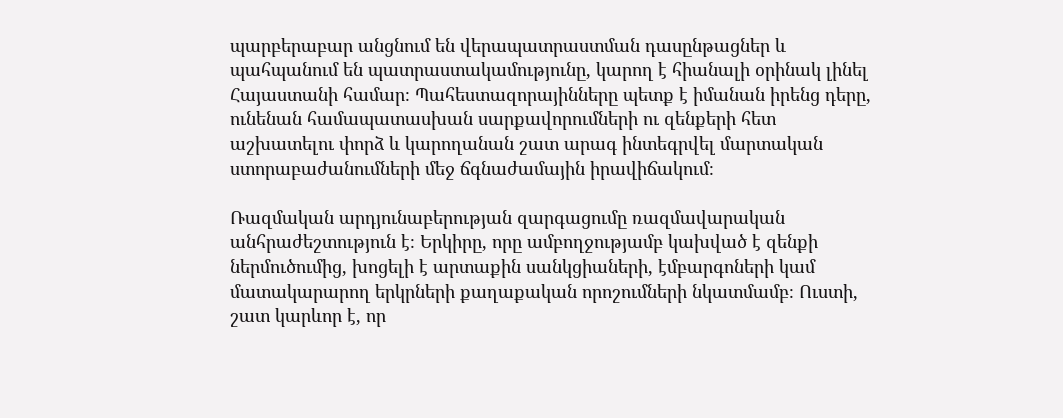պարբերաբար անցնում են վերապատրաստման դասընթացներ և պահպանում են պատրաստակամությունը, կարող է հիանալի օրինակ լինել Հայաստանի համար։ Պահեստազորայինները պետք է իմանան իրենց դերը, ունենան համապատասխան սարքավորումների ու զենքերի հետ աշխատելու փորձ և կարողանան շատ արագ ինտեգրվել մարտական ստորաբաժանումների մեջ ճգնաժամային իրավիճակում։

Ռազմական արդյունաբերության զարգացումը ռազմավարական անհրաժեշտություն է։ Երկիրը, որը ամբողջությամբ կախված է զենքի ներմուծումից, խոցելի է արտաքին սանկցիաների, էմբարգոների կամ մատակարարող երկրների քաղաքական որոշումների նկատմամբ։ Ուստի, շատ կարևոր է, որ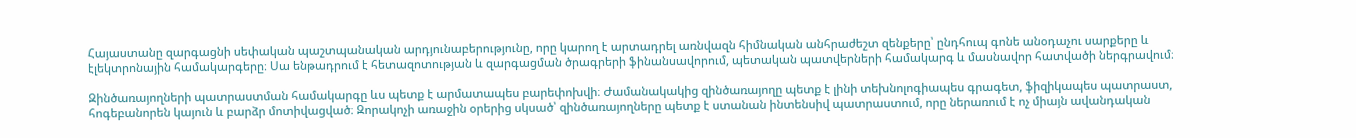Հայաստանը զարգացնի սեփական պաշտպանական արդյունաբերությունը, որը կարող է արտադրել առնվազն հիմնական անհրաժեշտ զենքերը՝ ընդհուպ գոնե անօդաչու սարքերը և էլեկտրոնային համակարգերը։ Սա ենթադրում է հետազոտության և զարգացման ծրագրերի ֆինանսավորում, պետական պատվերների համակարգ և մասնավոր հատվածի ներգրավում։

Զինծառայողների պատրաստման համակարգը ևս պետք է արմատապես բարեփոխվի։ Ժամանակակից զինծառայողը պետք է լինի տեխնոլոգիապես գրագետ, ֆիզիկապես պատրաստ, հոգեբանորեն կայուն և բարձր մոտիվացված։ Զորակոչի առաջին օրերից սկսած՝ զինծառայողները պետք է ստանան ինտենսիվ պատրաստում, որը ներառում է ոչ միայն ավանդական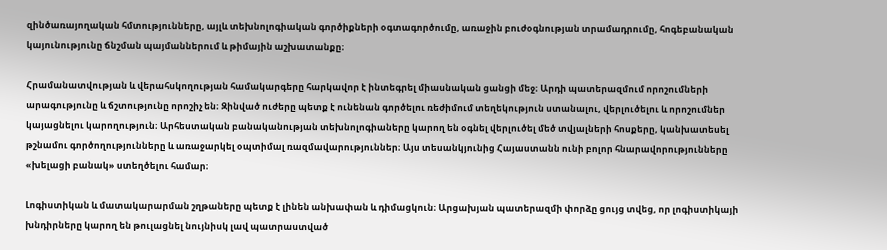զինծառայողական հմտությունները, այլև տեխնոլոգիական գործիքների օգտագործումը, առաջին բուժօգնության տրամադրումը, հոգեբանական կայունությունը ճնշման պայմաններում և թիմային աշխատանքը։

Հրամանատվության և վերահսկողության համակարգերը հարկավոր է ինտեգրել միասնական ցանցի մեջ։ Արդի պատերազմում որոշումների արագությունը և ճշտությունը որոշիչ են։ Զինված ուժերը պետք է ունենան գործելու ռեժիմում տեղեկություն ստանալու, վերլուծելու և որոշումներ կայացնելու կարողություն։ Արհեստական բանականության տեխնոլոգիաները կարող են օգնել վերլուծել մեծ տվյալների հոսքերը, կանխատեսել թշնամու գործողությունները և առաջարկել օպտիմալ ռազմավարություններ։ Այս տեսանկյունից Հայաստանն ունի բոլոր հնարավորությունները «խելացի բանակ» ստեղծելու համար։

Լոգիստիկան և մատակարարման շղթաները պետք է լինեն անխափան և դիմացկուն։ Արցախյան պատերազմի փորձը ցույց տվեց, որ լոգիստիկայի խնդիրները կարող են թուլացնել նույնիսկ լավ պատրաստված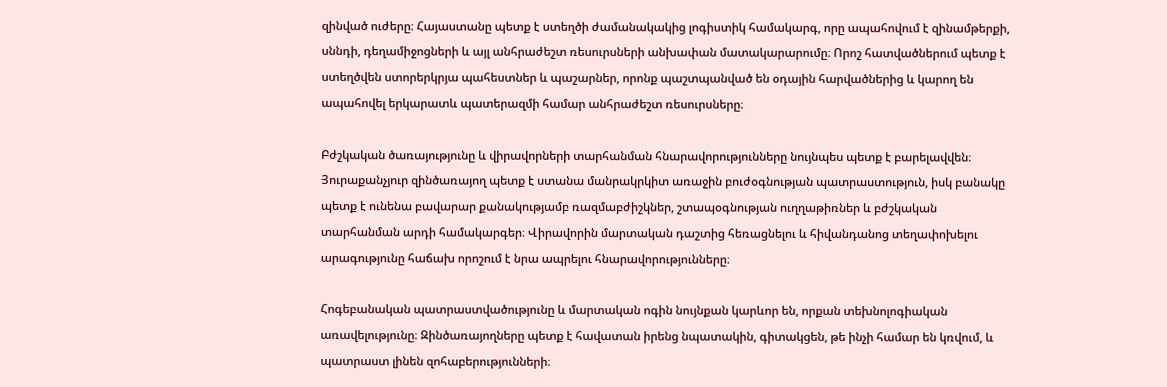զինված ուժերը։ Հայաստանը պետք է ստեղծի ժամանակակից լոգիստիկ համակարգ, որը ապահովում է զինամթերքի, սննդի, դեղամիջոցների և այլ անհրաժեշտ ռեսուրսների անխափան մատակարարումը։ Որոշ հատվածներում պետք է ստեղծվեն ստորերկրյա պահեստներ և պաշարներ, որոնք պաշտպանված են օդային հարվածներից և կարող են ապահովել երկարատև պատերազմի համար անհրաժեշտ ռեսուրսները։

Բժշկական ծառայությունը և վիրավորների տարհանման հնարավորությունները նույնպես պետք է բարելավվեն։ Յուրաքանչյուր զինծառայող պետք է ստանա մանրակրկիտ առաջին բուժօգնության պատրաստություն, իսկ բանակը պետք է ունենա բավարար քանակությամբ ռազմաբժիշկներ, շտապօգնության ուղղաթիռներ և բժշկական տարհանման արդի համակարգեր։ Վիրավորին մարտական դաշտից հեռացնելու և հիվանդանոց տեղափոխելու արագությունը հաճախ որոշում է նրա ապրելու հնարավորությունները։

Հոգեբանական պատրաստվածությունը և մարտական ոգին նույնքան կարևոր են, որքան տեխնոլոգիական առավելությունը։ Զինծառայողները պետք է հավատան իրենց նպատակին, գիտակցեն, թե ինչի համար են կռվում, և պատրաստ լինեն զոհաբերությունների։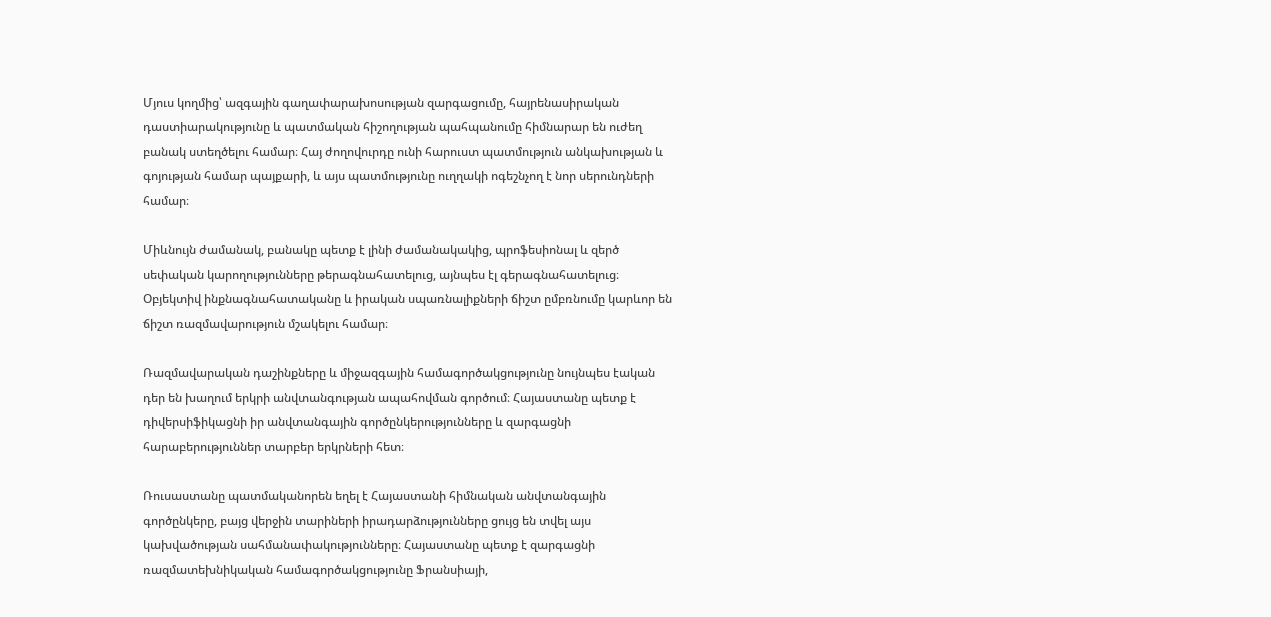Մյուս կողմից՝ ազգային գաղափարախոսության զարգացումը, հայրենասիրական դաստիարակությունը և պատմական հիշողության պահպանումը հիմնարար են ուժեղ բանակ ստեղծելու համար։ Հայ ժողովուրդը ունի հարուստ պատմություն անկախության և գոյության համար պայքարի, և այս պատմությունը ուղղակի ոգեշնչող է նոր սերունդների համար։

Միևնույն ժամանակ, բանակը պետք է լինի ժամանակակից, պրոֆեսիոնալ և զերծ սեփական կարողությունները թերագնահատելուց, այնպես էլ գերագնահատելուց։ Օբյեկտիվ ինքնագնահատականը և իրական սպառնալիքների ճիշտ ըմբռնումը կարևոր են ճիշտ ռազմավարություն մշակելու համար։

Ռազմավարական դաշինքները և միջազգային համագործակցությունը նույնպես էական դեր են խաղում երկրի անվտանգության ապահովման գործում։ Հայաստանը պետք է դիվերսիֆիկացնի իր անվտանգային գործընկերությունները և զարգացնի հարաբերություններ տարբեր երկրների հետ։

Ռուսաստանը պատմականորեն եղել է Հայաստանի հիմնական անվտանգային գործընկերը, բայց վերջին տարիների իրադարձությունները ցույց են տվել այս կախվածության սահմանափակությունները։ Հայաստանը պետք է զարգացնի ռազմատեխնիկական համագործակցությունը Ֆրանսիայի,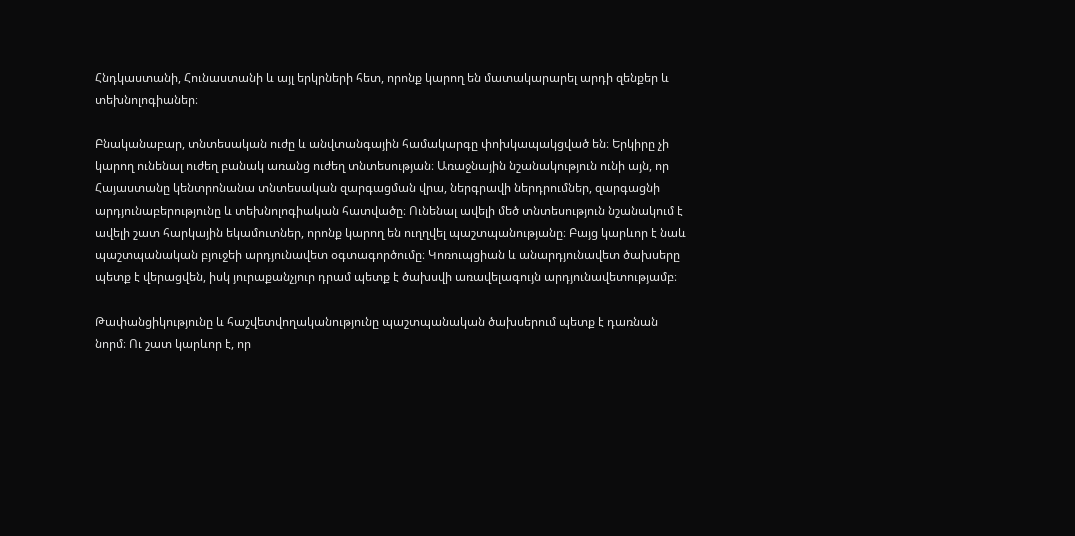Հնդկաստանի, Հունաստանի և այլ երկրների հետ, որոնք կարող են մատակարարել արդի զենքեր և տեխնոլոգիաներ։

Բնականաբար, տնտեսական ուժը և անվտանգային համակարգը փոխկապակցված են։ Երկիրը չի կարող ունենալ ուժեղ բանակ առանց ուժեղ տնտեսության։ Առաջնային նշանակություն ունի այն, որ Հայաստանը կենտրոնանա տնտեսական զարգացման վրա, ներգրավի ներդրումներ, զարգացնի արդյունաբերությունը և տեխնոլոգիական հատվածը։ Ունենալ ավելի մեծ տնտեսություն նշանակում է ավելի շատ հարկային եկամուտներ, որոնք կարող են ուղղվել պաշտպանությանը։ Բայց կարևոր է նաև պաշտպանական բյուջեի արդյունավետ օգտագործումը։ Կոռուպցիան և անարդյունավետ ծախսերը պետք է վերացվեն, իսկ յուրաքանչյուր դրամ պետք է ծախսվի առավելագույն արդյունավետությամբ։

Թափանցիկությունը և հաշվետվողականությունը պաշտպանական ծախսերում պետք է դառնան նորմ։ Ու շատ կարևոր է, որ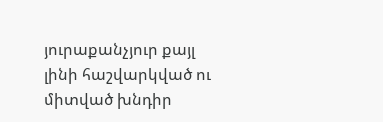յուրաքանչյուր քայլ լինի հաշվարկված ու միտված խնդիր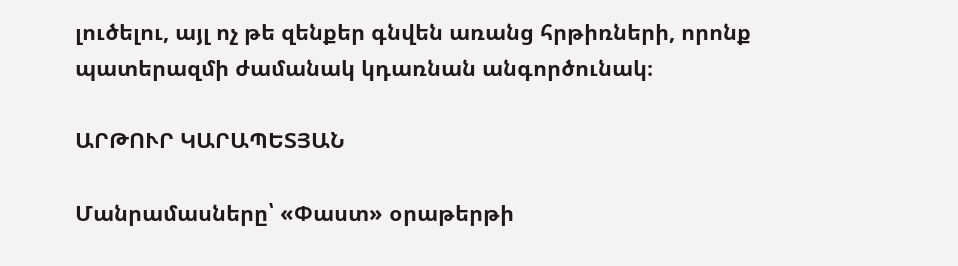լուծելու, այլ ոչ թե զենքեր գնվեն առանց հրթիռների, որոնք պատերազմի ժամանակ կդառնան անգործունակ։

ԱՐԹՈՒՐ ԿԱՐԱՊԵՏՅԱՆ

Մանրամասները՝ «Փաստ» օրաթերթի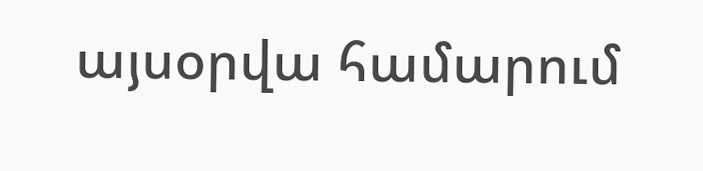այսօրվա համարում